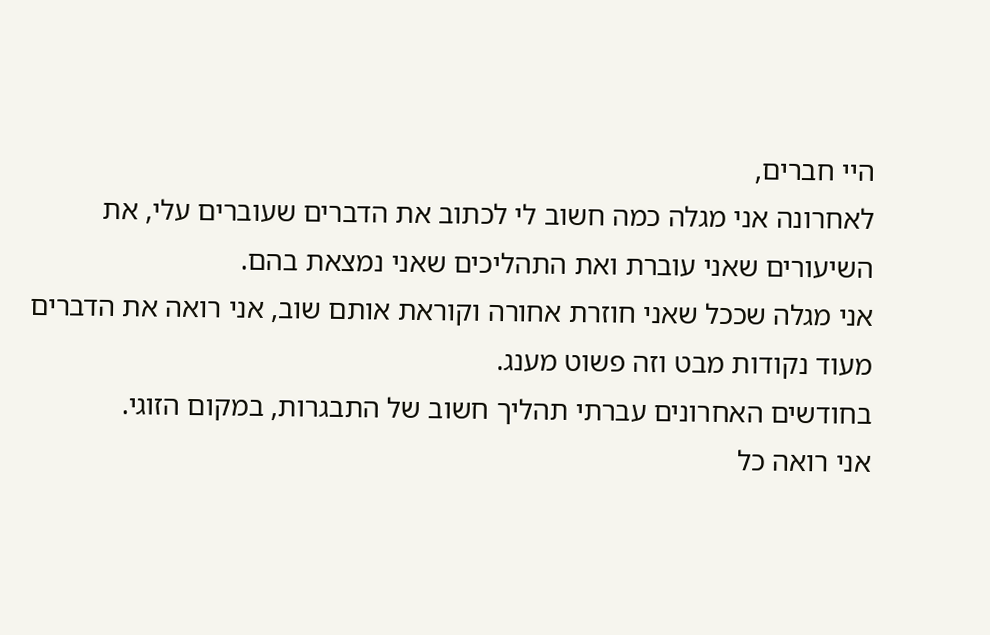היי חברים,
לאחרונה אני מגלה כמה חשוב לי לכתוב את הדברים שעוברים עלי, את השיעורים שאני עוברת ואת התהליכים שאני נמצאת בהם.
אני מגלה שככל שאני חוזרת אחורה וקוראת אותם שוב, אני רואה את הדברים מעוד נקודות מבט וזה פשוט מענג.
בחודשים האחרונים עברתי תהליך חשוב של התבגרות, במקום הזוגי.
אני רואה כל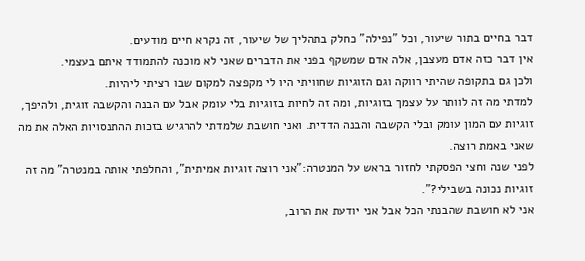דבר בחיים בתור שיעור, וכל "נפילה" כחלק בתהליך של שיעור, זה נקרא חיים מודעים.
אין דבר כזה אדם מעצבן, אלה אדם שמשקף בפני את הדברים שאני לא מוכנה להתמודד איתם בעצמי.
ולכן גם בתקופה שהיתי רווקה וגם הזוגיות שחוויתי היו לי מקפצה למקום שבו רציתי ליהיות.
למדתי מה זה לוותר על עצמך בזוגיות, ומה זה לחיות בזוגיות בלי עומק אבל עם הבנה והקשבה זוגית, ולהיפך, זוגיות עם המון עומק ובלי הקשבה והבנה הדדית. ואני חושבת שלמדתי להרגיש בזכות ההתנסויות האלה את מה שאני באמת רוצה.
לפני שנה וחצי הפסקתי לחזור בראש על המנטרה:"אני רוצה זוגיות אמיתית", והחלפתי אותה במנטרה" מה זה זוגיות נכונה בשבילי?".
אני לא חושבת שהבנתי הכל אבל אני יודעת את הרוב,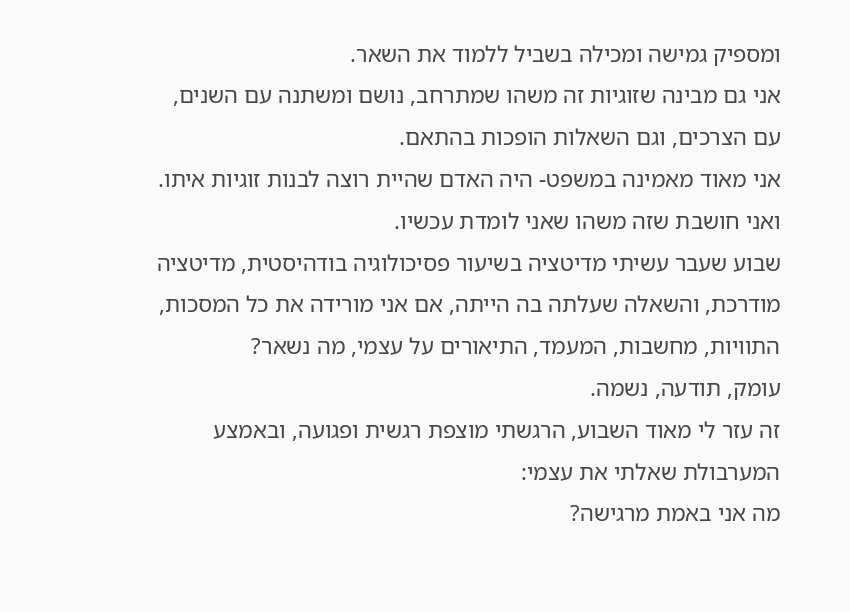ומספיק גמישה ומכילה בשביל ללמוד את השאר.
אני גם מבינה שזוגיות זה משהו שמתרחב, נושם ומשתנה עם השנים, עם הצרכים, וגם השאלות הופכות בהתאם.
אני מאוד מאמינה במשפט- היה האדם שהיית רוצה לבנות זוגיות איתו.
ואני חושבת שזה משהו שאני לומדת עכשיו.
שבוע שעבר עשיתי מדיטציה בשיעור פסיכולוגיה בודהיסטית, מדיטציה מודרכת, והשאלה שעלתה בה הייתה, אם אני מורידה את כל המסכות, התוויות, מחשבות, המעמד, התיאורים על עצמי, מה נשאר?
עומק, תודעה, נשמה.
זה עזר לי מאוד השבוע, הרגשתי מוצפת רגשית ופגועה, ובאמצע המערבולת שאלתי את עצמי:
מה אני באמת מרגישה?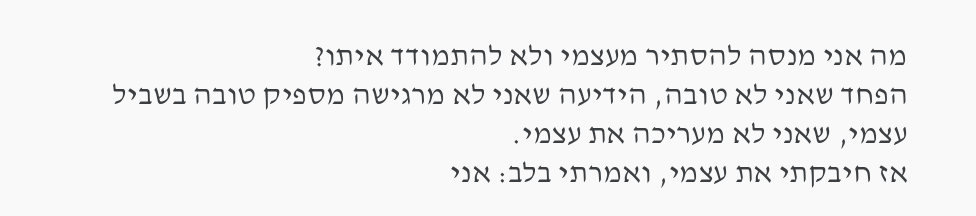מה אני מנסה להסתיר מעצמי ולא להתמודד איתו?
הפחד שאני לא טובה, הידיעה שאני לא מרגישה מספיק טובה בשביל עצמי, שאני לא מעריכה את עצמי.
אז חיבקתי את עצמי, ואמרתי בלב: אני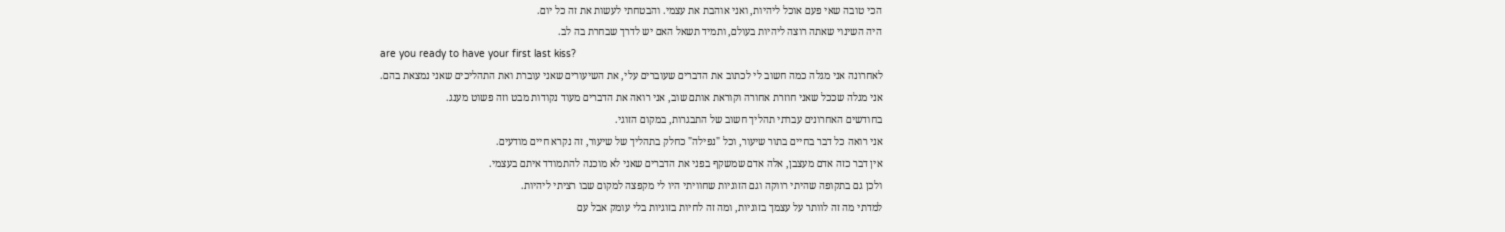הכי טובה שאי פעם אוכל ליהיות, ואני אוהבת את עצמי. והבטחתי לעשות את זה כל יום.
היה השינוי שאתה רוצה ליהיות בעולם, ותמיד תשאל האם יש לדרך שבחרת בה לב.
are you ready to have your first last kiss?
לאחרונה אני מגלה כמה חשוב לי לכתוב את הדברים שעוברים עלי, את השיעורים שאני עוברת ואת התהליכים שאני נמצאת בהם.
אני מגלה שככל שאני חוזרת אחורה וקוראת אותם שוב, אני רואה את הדברים מעוד נקודות מבט וזה פשוט מענג.
בחודשים האחרונים עברתי תהליך חשוב של התבגרות, במקום הזוגי.
אני רואה כל דבר בחיים בתור שיעור, וכל "נפילה" כחלק בתהליך של שיעור, זה נקרא חיים מודעים.
אין דבר כזה אדם מעצבן, אלה אדם שמשקף בפני את הדברים שאני לא מוכנה להתמודד איתם בעצמי.
ולכן גם בתקופה שהיתי רווקה וגם הזוגיות שחוויתי היו לי מקפצה למקום שבו רציתי ליהיות.
למדתי מה זה לוותר על עצמך בזוגיות, ומה זה לחיות בזוגיות בלי עומק אבל עם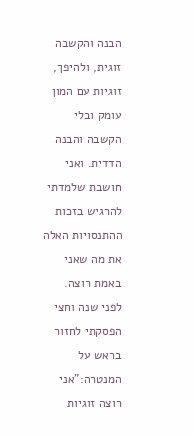הבנה והקשבה זוגית, ולהיפך, זוגיות עם המון עומק ובלי הקשבה והבנה הדדית. ואני חושבת שלמדתי להרגיש בזכות ההתנסויות האלה את מה שאני באמת רוצה.
לפני שנה וחצי הפסקתי לחזור בראש על המנטרה:"אני רוצה זוגיות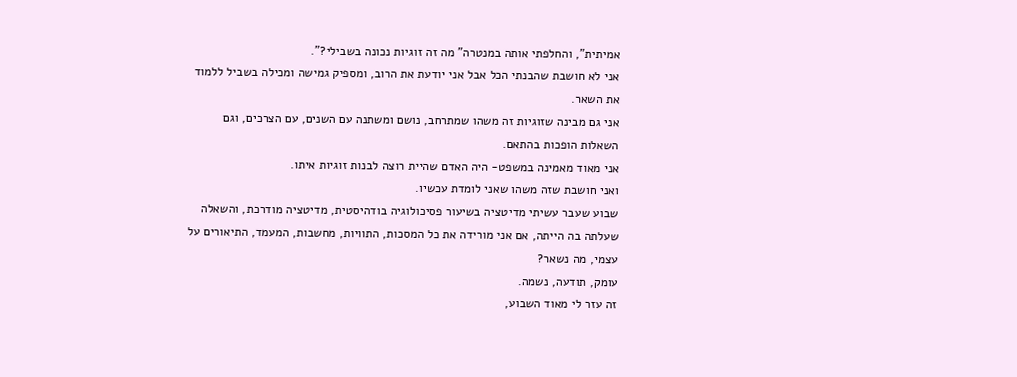אמיתית", והחלפתי אותה במנטרה" מה זה זוגיות נכונה בשבילי?".
אני לא חושבת שהבנתי הכל אבל אני יודעת את הרוב, ומספיק גמישה ומכילה בשביל ללמוד את השאר.
אני גם מבינה שזוגיות זה משהו שמתרחב, נושם ומשתנה עם השנים, עם הצרכים, וגם השאלות הופכות בהתאם.
אני מאוד מאמינה במשפט- היה האדם שהיית רוצה לבנות זוגיות איתו.
ואני חושבת שזה משהו שאני לומדת עכשיו.
שבוע שעבר עשיתי מדיטציה בשיעור פסיכולוגיה בודהיסטית, מדיטציה מודרכת, והשאלה שעלתה בה הייתה, אם אני מורידה את כל המסכות, התוויות, מחשבות, המעמד, התיאורים על עצמי, מה נשאר?
עומק, תודעה, נשמה.
זה עזר לי מאוד השבוע,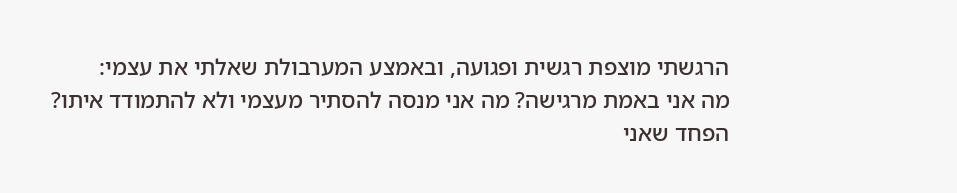הרגשתי מוצפת רגשית ופגועה, ובאמצע המערבולת שאלתי את עצמי:
מה אני באמת מרגישה? מה אני מנסה להסתיר מעצמי ולא להתמודד איתו?
הפחד שאני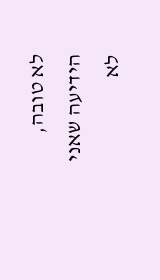לא טובה, הידיעה שאני לא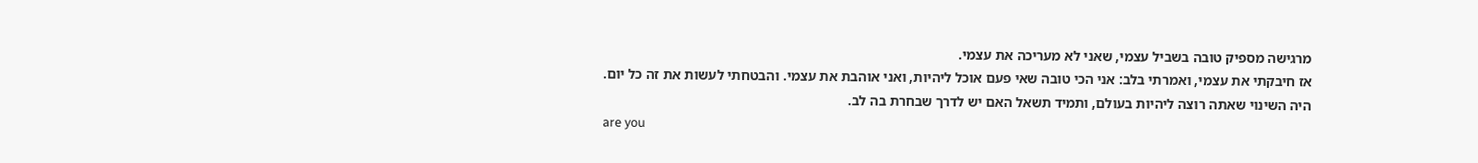מרגישה מספיק טובה בשביל עצמי, שאני לא מעריכה את עצמי.
אז חיבקתי את עצמי, ואמרתי בלב: אני הכי טובה שאי פעם אוכל ליהיות, ואני אוהבת את עצמי. והבטחתי לעשות את זה כל יום.
היה השינוי שאתה רוצה ליהיות בעולם, ותמיד תשאל האם יש לדרך שבחרת בה לב.
are you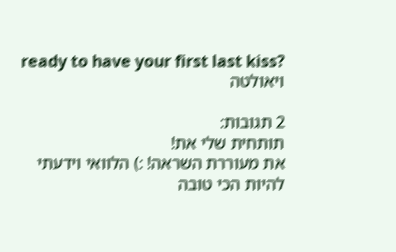ready to have your first last kiss?
ויאולטה

2 תגובות:
תותחית שלי את!
את מעוררת השראה! :) הלוואי וידעתי להיות הכי טובה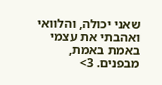שאני יכולה, והלוואי ואהבתי את עצמי באמת באמת, מבפנים. 3>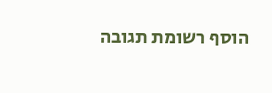הוסף רשומת תגובה